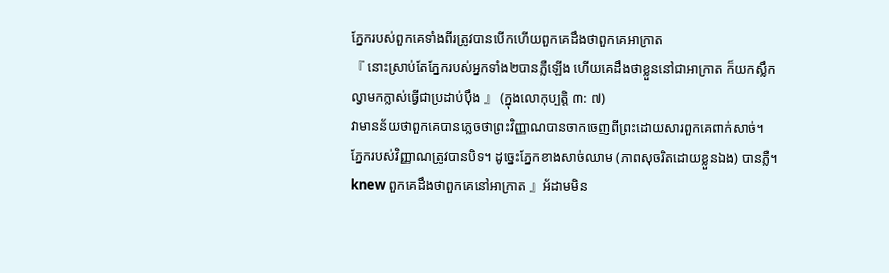ភ្នែករបស់ពួកគេទាំងពីរត្រូវបានបើកហើយពួកគេដឹងថាពួកគេអាក្រាត
『 នោះស្រាប់តែភ្នែករបស់អ្នកទាំង២បានភ្លឺឡើង ហើយគេដឹងថាខ្លួននៅជាអាក្រាត ក៏យកស្លឹកល្វាមកក្លាស់ធ្វើជាប្រដាប់ប៉ឹង 』 (ក្នុងលោកុប្បត្ដិ ៣: ៧)
វាមានន័យថាពួកគេបានភ្លេចថាព្រះវិញ្ញាណបានចាកចេញពីព្រះដោយសារពួកគេពាក់សាច់។ ភ្នែករបស់វិញ្ញាណត្រូវបានបិទ។ ដូច្នេះភ្នែកខាងសាច់ឈាម (ភាពសុចរិតដោយខ្លួនឯង) បានភ្លឺ។ knew ពួកគេដឹងថាពួកគេនៅអាក្រាត 』អ័ដាមមិន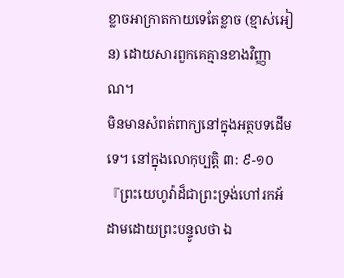ខ្លាចអាក្រាតកាយទេតែខ្លាច (ខ្មាស់អៀន) ដោយសារពួកគេគ្មានខាងវិញ្ញាណ។
មិនមានសំពត់ពាក្យនៅក្នុងអត្ថបទដើមទេ។ នៅក្នុងលោកុប្បត្តិ ៣: ៩-១០『ព្រះយេហូវ៉ាដ៏ជាព្រះទ្រង់ហៅរកអ័ដាមដោយព្រះបន្ទូលថា ឯ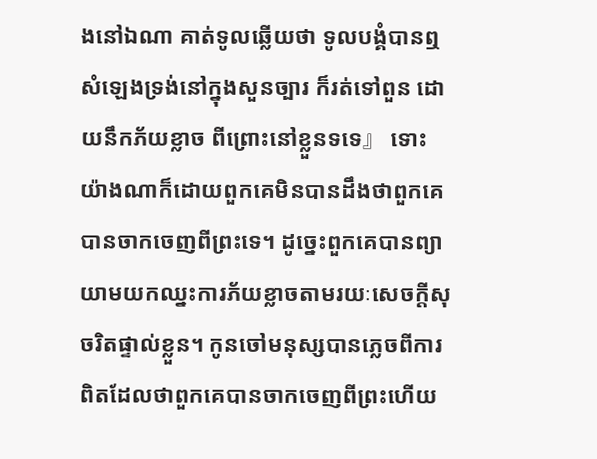ងនៅឯណា គាត់ទូលឆ្លើយថា ទូលបង្គំបានឮសំឡេងទ្រង់នៅក្នុងសួនច្បារ ក៏រត់ទៅពួន ដោយនឹកភ័យខ្លាច ពីព្រោះនៅខ្លួនទទេ』 ទោះយ៉ាងណាក៏ដោយពួកគេមិនបានដឹងថាពួកគេបានចាកចេញពីព្រះទេ។ ដូច្នេះពួកគេបានព្យាយាមយកឈ្នះការភ័យខ្លាចតាមរយៈសេចក្ដីសុចរិតផ្ទាល់ខ្លួន។ កូនចៅមនុស្សបានភ្លេចពីការពិតដែលថាពួកគេបានចាកចេញពីព្រះហើយ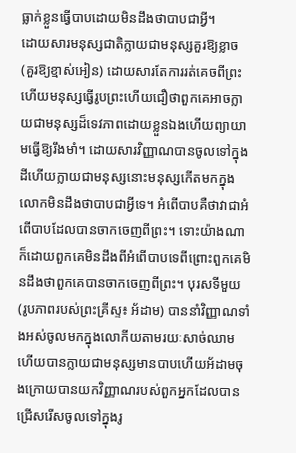ធ្លាក់ខ្លួនធ្វើបាបដោយមិនដឹងថាបាបជាអ្វី។
ដោយសារមនុស្សជាតិក្លាយជាមនុស្សគួរឱ្យខ្លាច (គួរឱ្យខ្មាស់អៀន) ដោយសារតែការរត់គេចពីព្រះហើយមនុស្សធ្វើរូបព្រះហើយជឿថាពួកគេអាចក្លាយជាមនុស្សដ៏ទេវភាពដោយខ្លួនឯងហើយព្យាយាមធ្វើឱ្យរឹងមាំ។ ដោយសារវិញ្ញាណបានចូលទៅក្នុងដីហើយក្លាយជាមនុស្សនោះមនុស្សកើតមកក្នុងលោកមិនដឹងថាបាបជាអ្វីទេ។ អំពើបាបគឺថាវាជាអំពើបាបដែលបានចាកចេញពីព្រះ។ ទោះយ៉ាងណាក៏ដោយពួកគេមិនដឹងពីអំពើបាបទេពីព្រោះពួកគេមិនដឹងថាពួកគេបានចាកចេញពីព្រះ។ បុរសទីមួយ (រូបភាពរបស់ព្រះគ្រីស្ទ៖ អ័ដាម) បាននាំវិញ្ញាណទាំងអស់ចូលមកក្នុងលោកីយតាមរយៈសាច់ឈាមហើយបានក្លាយជាមនុស្សមានបាបហើយអ័ដាមចុងក្រោយបានយកវិញ្ញាណរបស់ពួកអ្នកដែលបានជ្រើសរើសចូលទៅក្នុងរូ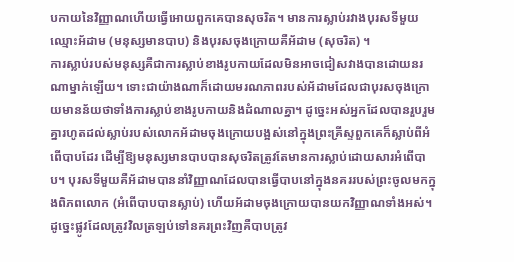បកាយនៃវិញ្ញាណហើយធ្វើអោយពួកគេបានសុចរិត។ មានការស្លាប់រវាងបុរសទីមួយឈ្មោះអ័ដាម (មនុស្សមានបាប) និងបុរសចុងក្រោយគឺអ័ដាម (សុចរិត) ។
ការស្លាប់របស់មនុស្សគឺជាការស្លាប់ខាងរូបកាយដែលមិនអាចជៀសវាងបានដោយនរណាម្នាក់ឡើយ។ ទោះជាយ៉ាងណាក៏ដោយមរណភាពរបស់អ័ដាមដែលជាបុរសចុងក្រោយមានន័យថាទាំងការស្លាប់ខាងរូបកាយនិងដំណាលគ្នា។ ដូច្នេះអស់អ្នកដែលបានរួបរួមគ្នារហូតដល់ស្លាប់របស់លោកអ័ដាមចុងក្រោយបង្អស់នៅក្នុងព្រះគ្រីស្ទពួកគេក៏ស្លាប់ពីអំពើបាបដែរ ដើម្បីឱ្យមនុស្សមានបាបបានសុចរិតត្រូវតែមានការស្លាប់ដោយសារអំពើបាប។ បុរសទីមួយគឺអ័ដាមបាននាំវិញ្ញាណដែលបានធ្វើបាបនៅក្នុងនគររបស់ព្រះចូលមកក្នុងពិភពលោក (អំពើបាបបានស្លាប់) ហើយអ័ដាមចុងក្រោយបានយកវិញ្ញាណទាំងអស់។
ដូច្នេះផ្លូវដែលត្រូវវិលត្រឡប់ទៅនគរព្រះវិញគឺបាបត្រូវ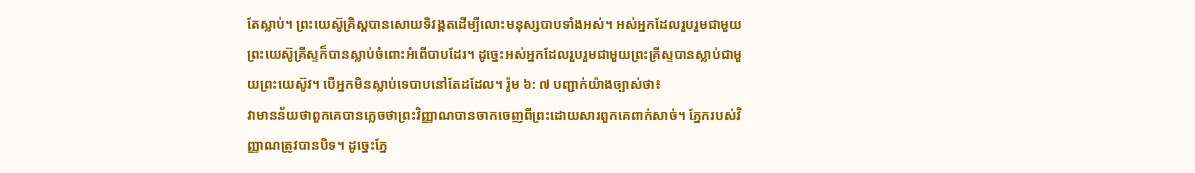តែស្លាប់។ ព្រះយេស៊ូគ្រិស្ដបានសោយទិវង្គតដើម្បីលោះមនុស្សបាបទាំងអស់។ អស់អ្នកដែលរួបរួមជាមួយព្រះយេស៊ូគ្រីស្ទក៏បានស្លាប់ចំពោះអំពើបាបដែរ។ ដូច្នេះអស់អ្នកដែលរួបរួមជាមួយព្រះគ្រីស្ទបានស្លាប់ជាមួយព្រះយេស៊ូវ។ បើអ្នកមិនស្លាប់ទេបាបនៅតែដដែល។ រ៉ូម ៦: ៧ បញ្ជាក់យ៉ាងច្បាស់ថា៖
វាមានន័យថាពួកគេបានភ្លេចថាព្រះវិញ្ញាណបានចាកចេញពីព្រះដោយសារពួកគេពាក់សាច់។ ភ្នែករបស់វិញ្ញាណត្រូវបានបិទ។ ដូច្នេះភ្នែ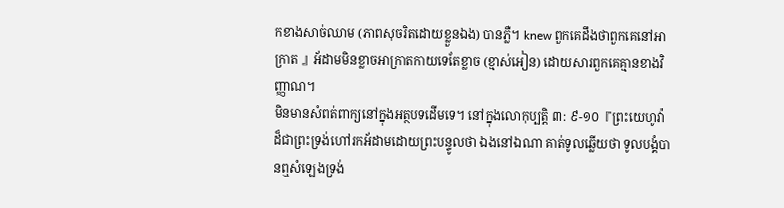កខាងសាច់ឈាម (ភាពសុចរិតដោយខ្លួនឯង) បានភ្លឺ។ knew ពួកគេដឹងថាពួកគេនៅអាក្រាត 』អ័ដាមមិនខ្លាចអាក្រាតកាយទេតែខ្លាច (ខ្មាស់អៀន) ដោយសារពួកគេគ្មានខាងវិញ្ញាណ។
មិនមានសំពត់ពាក្យនៅក្នុងអត្ថបទដើមទេ។ នៅក្នុងលោកុប្បត្តិ ៣: ៩-១០『ព្រះយេហូវ៉ាដ៏ជាព្រះទ្រង់ហៅរកអ័ដាមដោយព្រះបន្ទូលថា ឯងនៅឯណា គាត់ទូលឆ្លើយថា ទូលបង្គំបានឮសំឡេងទ្រង់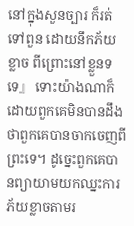នៅក្នុងសួនច្បារ ក៏រត់ទៅពួន ដោយនឹកភ័យខ្លាច ពីព្រោះនៅខ្លួនទទេ』 ទោះយ៉ាងណាក៏ដោយពួកគេមិនបានដឹងថាពួកគេបានចាកចេញពីព្រះទេ។ ដូច្នេះពួកគេបានព្យាយាមយកឈ្នះការភ័យខ្លាចតាមរ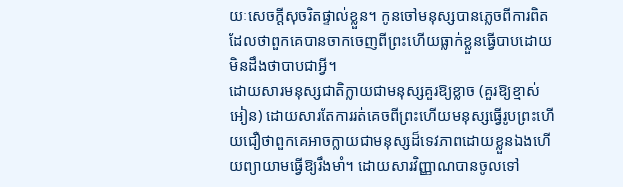យៈសេចក្ដីសុចរិតផ្ទាល់ខ្លួន។ កូនចៅមនុស្សបានភ្លេចពីការពិតដែលថាពួកគេបានចាកចេញពីព្រះហើយធ្លាក់ខ្លួនធ្វើបាបដោយមិនដឹងថាបាបជាអ្វី។
ដោយសារមនុស្សជាតិក្លាយជាមនុស្សគួរឱ្យខ្លាច (គួរឱ្យខ្មាស់អៀន) ដោយសារតែការរត់គេចពីព្រះហើយមនុស្សធ្វើរូបព្រះហើយជឿថាពួកគេអាចក្លាយជាមនុស្សដ៏ទេវភាពដោយខ្លួនឯងហើយព្យាយាមធ្វើឱ្យរឹងមាំ។ ដោយសារវិញ្ញាណបានចូលទៅ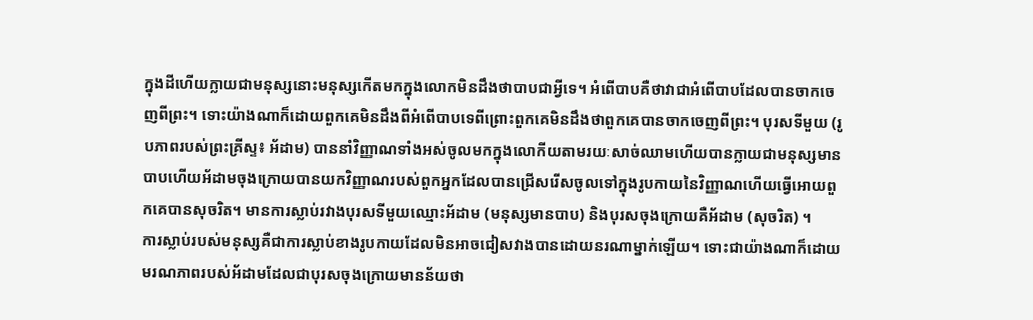ក្នុងដីហើយក្លាយជាមនុស្សនោះមនុស្សកើតមកក្នុងលោកមិនដឹងថាបាបជាអ្វីទេ។ អំពើបាបគឺថាវាជាអំពើបាបដែលបានចាកចេញពីព្រះ។ ទោះយ៉ាងណាក៏ដោយពួកគេមិនដឹងពីអំពើបាបទេពីព្រោះពួកគេមិនដឹងថាពួកគេបានចាកចេញពីព្រះ។ បុរសទីមួយ (រូបភាពរបស់ព្រះគ្រីស្ទ៖ អ័ដាម) បាននាំវិញ្ញាណទាំងអស់ចូលមកក្នុងលោកីយតាមរយៈសាច់ឈាមហើយបានក្លាយជាមនុស្សមានបាបហើយអ័ដាមចុងក្រោយបានយកវិញ្ញាណរបស់ពួកអ្នកដែលបានជ្រើសរើសចូលទៅក្នុងរូបកាយនៃវិញ្ញាណហើយធ្វើអោយពួកគេបានសុចរិត។ មានការស្លាប់រវាងបុរសទីមួយឈ្មោះអ័ដាម (មនុស្សមានបាប) និងបុរសចុងក្រោយគឺអ័ដាម (សុចរិត) ។
ការស្លាប់របស់មនុស្សគឺជាការស្លាប់ខាងរូបកាយដែលមិនអាចជៀសវាងបានដោយនរណាម្នាក់ឡើយ។ ទោះជាយ៉ាងណាក៏ដោយមរណភាពរបស់អ័ដាមដែលជាបុរសចុងក្រោយមានន័យថា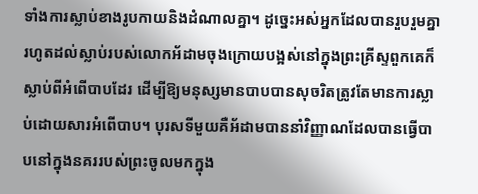ទាំងការស្លាប់ខាងរូបកាយនិងដំណាលគ្នា។ ដូច្នេះអស់អ្នកដែលបានរួបរួមគ្នារហូតដល់ស្លាប់របស់លោកអ័ដាមចុងក្រោយបង្អស់នៅក្នុងព្រះគ្រីស្ទពួកគេក៏ស្លាប់ពីអំពើបាបដែរ ដើម្បីឱ្យមនុស្សមានបាបបានសុចរិតត្រូវតែមានការស្លាប់ដោយសារអំពើបាប។ បុរសទីមួយគឺអ័ដាមបាននាំវិញ្ញាណដែលបានធ្វើបាបនៅក្នុងនគររបស់ព្រះចូលមកក្នុង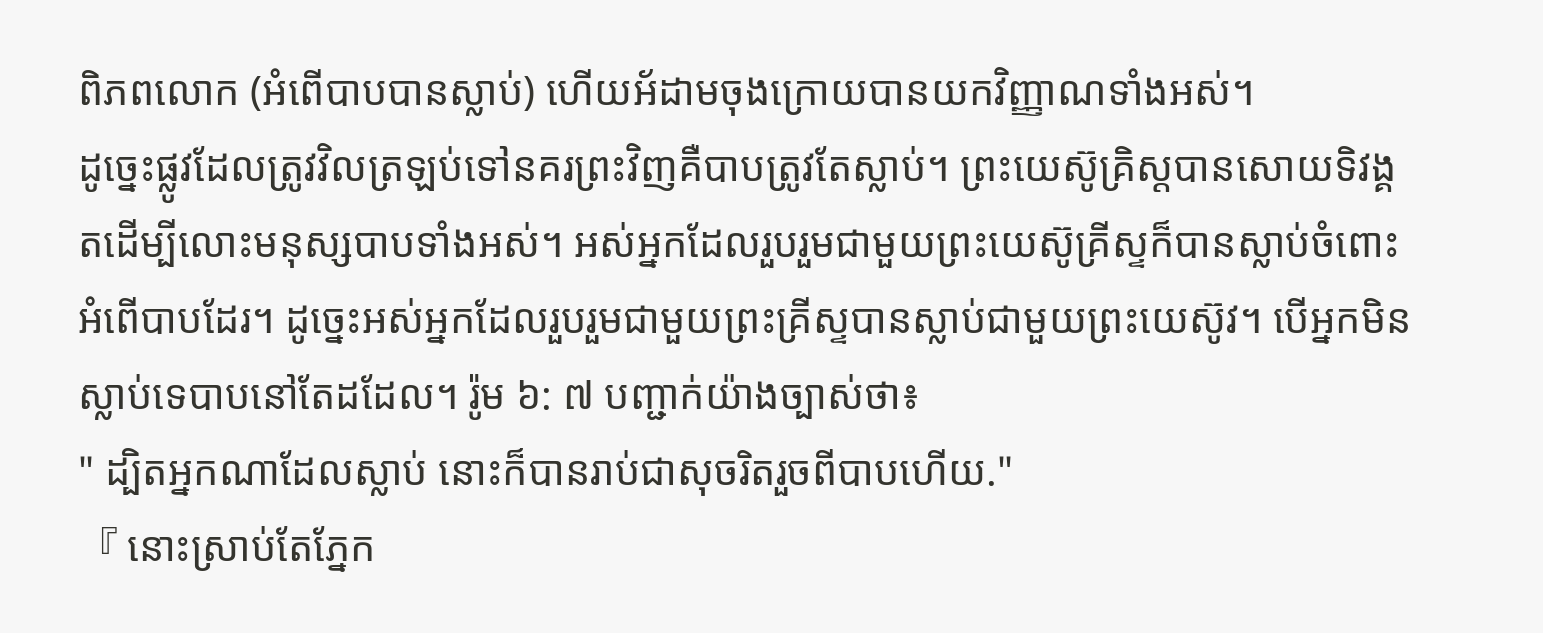ពិភពលោក (អំពើបាបបានស្លាប់) ហើយអ័ដាមចុងក្រោយបានយកវិញ្ញាណទាំងអស់។
ដូច្នេះផ្លូវដែលត្រូវវិលត្រឡប់ទៅនគរព្រះវិញគឺបាបត្រូវតែស្លាប់។ ព្រះយេស៊ូគ្រិស្ដបានសោយទិវង្គតដើម្បីលោះមនុស្សបាបទាំងអស់។ អស់អ្នកដែលរួបរួមជាមួយព្រះយេស៊ូគ្រីស្ទក៏បានស្លាប់ចំពោះអំពើបាបដែរ។ ដូច្នេះអស់អ្នកដែលរួបរួមជាមួយព្រះគ្រីស្ទបានស្លាប់ជាមួយព្រះយេស៊ូវ។ បើអ្នកមិនស្លាប់ទេបាបនៅតែដដែល។ រ៉ូម ៦: ៧ បញ្ជាក់យ៉ាងច្បាស់ថា៖
" ដ្បិតអ្នកណាដែលស្លាប់ នោះក៏បានរាប់ជាសុចរិតរួចពីបាបហើយ."
『 នោះស្រាប់តែភ្នែក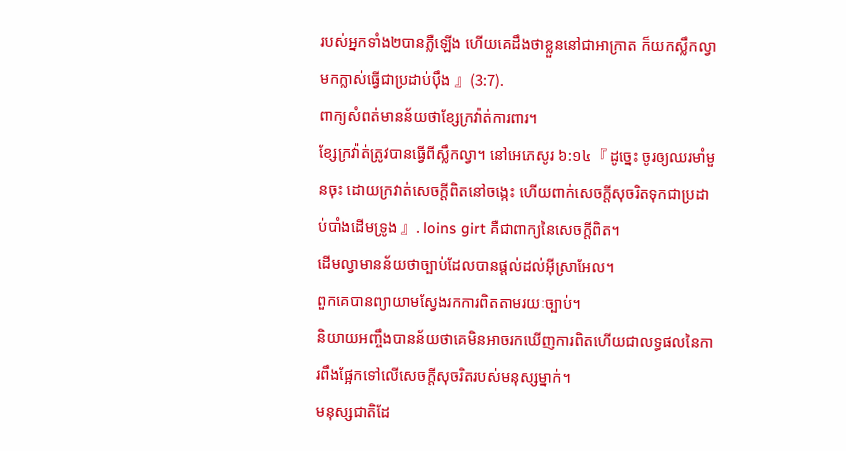របស់អ្នកទាំង២បានភ្លឺឡើង ហើយគេដឹងថាខ្លួននៅជាអាក្រាត ក៏យកស្លឹកល្វាមកក្លាស់ធ្វើជាប្រដាប់ប៉ឹង 』(3:7).
ពាក្យសំពត់មានន័យថាខ្សែក្រវ៉ាត់ការពារ។
ខ្សែក្រវ៉ាត់ត្រូវបានធ្វើពីស្លឹកល្វា។ នៅអេភេសូរ ៦:១៤『 ដូច្នេះ ចូរឲ្យឈរមាំមួនចុះ ដោយក្រវាត់សេចក្ដីពិតនៅចង្កេះ ហើយពាក់សេចក្ដីសុចរិតទុកជាប្រដាប់បាំងដើមទ្រូង 』. loins girt គឺជាពាក្យនៃសេចក្តីពិត។
ដើមល្វាមានន័យថាច្បាប់ដែលបានផ្តល់ដល់អ៊ីស្រាអែល។
ពួកគេបានព្យាយាមស្វែងរកការពិតតាមរយៈច្បាប់។
និយាយអញ្ចឹងបានន័យថាគេមិនអាចរកឃើញការពិតហើយជាលទ្ធផលនៃការពឹងផ្អែកទៅលើសេចក្តីសុចរិតរបស់មនុស្សម្នាក់។
មនុស្សជាតិដែ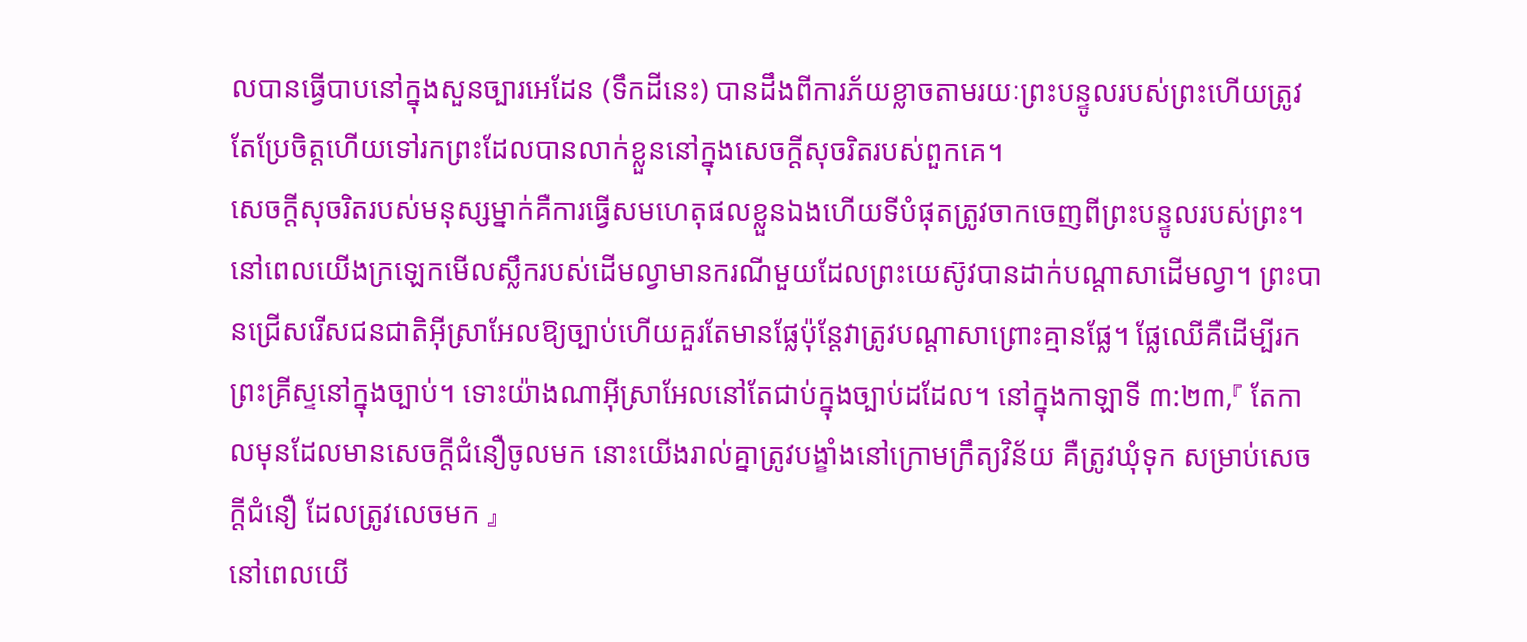លបានធ្វើបាបនៅក្នុងសួនច្បារអេដែន (ទឹកដីនេះ) បានដឹងពីការភ័យខ្លាចតាមរយៈព្រះបន្ទូលរបស់ព្រះហើយត្រូវតែប្រែចិត្តហើយទៅរកព្រះដែលបានលាក់ខ្លួននៅក្នុងសេចក្តីសុចរិតរបស់ពួកគេ។
សេចក្តីសុចរិតរបស់មនុស្សម្នាក់គឺការធ្វើសមហេតុផលខ្លួនឯងហើយទីបំផុតត្រូវចាកចេញពីព្រះបន្ទូលរបស់ព្រះ។
នៅពេលយើងក្រឡេកមើលស្លឹករបស់ដើមល្វាមានករណីមួយដែលព្រះយេស៊ូវបានដាក់បណ្តាសាដើមល្វា។ ព្រះបានជ្រើសរើសជនជាតិអ៊ីស្រាអែលឱ្យច្បាប់ហើយគួរតែមានផ្លែប៉ុន្តែវាត្រូវបណ្តាសាព្រោះគ្មានផ្លែ។ ផ្លែឈើគឺដើម្បីរកព្រះគ្រីស្ទនៅក្នុងច្បាប់។ ទោះយ៉ាងណាអ៊ីស្រាអែលនៅតែជាប់ក្នុងច្បាប់ដដែល។ នៅក្នុងកាឡាទី ៣:២៣,『 តែកាលមុនដែលមានសេចក្ដីជំនឿចូលមក នោះយើងរាល់គ្នាត្រូវបង្ខាំងនៅក្រោមក្រឹត្យវិន័យ គឺត្រូវឃុំទុក សម្រាប់សេចក្ដីជំនឿ ដែលត្រូវលេចមក 』
នៅពេលយើ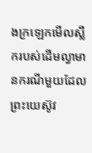ងក្រឡេកមើលស្លឹករបស់ដើមល្វាមានករណីមួយដែលព្រះយេស៊ូវ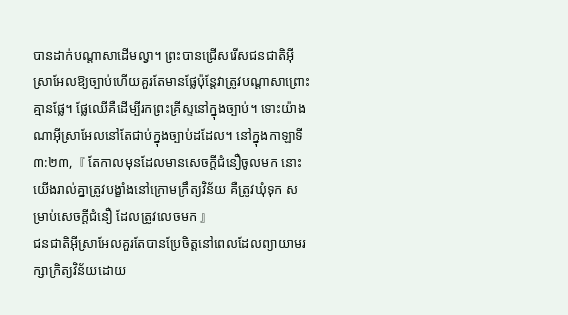បានដាក់បណ្តាសាដើមល្វា។ ព្រះបានជ្រើសរើសជនជាតិអ៊ីស្រាអែលឱ្យច្បាប់ហើយគួរតែមានផ្លែប៉ុន្តែវាត្រូវបណ្តាសាព្រោះគ្មានផ្លែ។ ផ្លែឈើគឺដើម្បីរកព្រះគ្រីស្ទនៅក្នុងច្បាប់។ ទោះយ៉ាងណាអ៊ីស្រាអែលនៅតែជាប់ក្នុងច្បាប់ដដែល។ នៅក្នុងកាឡាទី ៣:២៣,『 តែកាលមុនដែលមានសេចក្ដីជំនឿចូលមក នោះយើងរាល់គ្នាត្រូវបង្ខាំងនៅក្រោមក្រឹត្យវិន័យ គឺត្រូវឃុំទុក សម្រាប់សេចក្ដីជំនឿ ដែលត្រូវលេចមក 』
ជនជាតិអ៊ីស្រាអែលគួរតែបានប្រែចិត្តនៅពេលដែលព្យាយាមរក្សាក្រិត្យវិន័យដោយ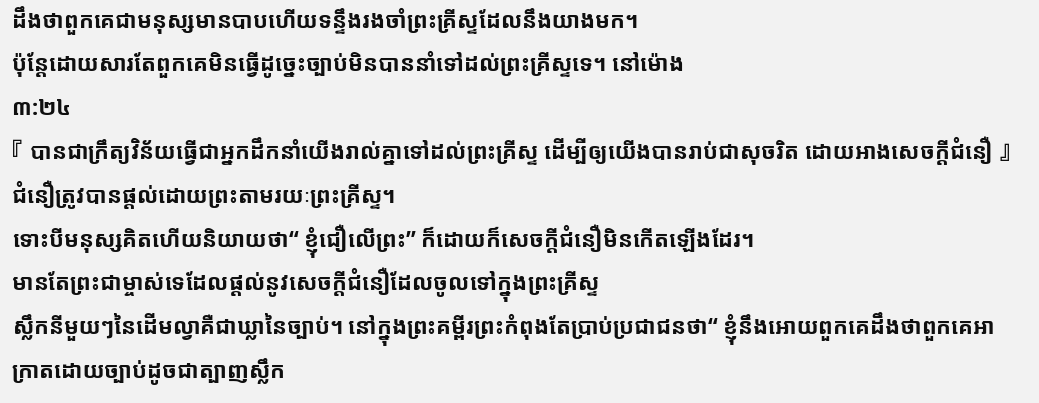ដឹងថាពួកគេជាមនុស្សមានបាបហើយទន្ទឹងរងចាំព្រះគ្រីស្ទដែលនឹងយាងមក។
ប៉ុន្តែដោយសារតែពួកគេមិនធ្វើដូច្នេះច្បាប់មិនបាននាំទៅដល់ព្រះគ្រីស្ទទេ។ នៅម៉ោង
៣:២៤
『 បានជាក្រឹត្យវិន័យធ្វើជាអ្នកដឹកនាំយើងរាល់គ្នាទៅដល់ព្រះគ្រីស្ទ ដើម្បីឲ្យយើងបានរាប់ជាសុចរិត ដោយអាងសេចក្ដីជំនឿ 』 ជំនឿត្រូវបានផ្តល់ដោយព្រះតាមរយៈព្រះគ្រីស្ទ។
ទោះបីមនុស្សគិតហើយនិយាយថា“ ខ្ញុំជឿលើព្រះ” ក៏ដោយក៏សេចក្តីជំនឿមិនកើតឡើងដែរ។
មានតែព្រះជាម្ចាស់ទេដែលផ្តល់នូវសេចក្តីជំនឿដែលចូលទៅក្នុងព្រះគ្រីស្ទ
ស្លឹកនីមួយៗនៃដើមល្វាគឺជាឃ្លានៃច្បាប់។ នៅក្នុងព្រះគម្ពីរព្រះកំពុងតែប្រាប់ប្រជាជនថា“ ខ្ញុំនឹងអោយពួកគេដឹងថាពួកគេអាក្រាតដោយច្បាប់ដូចជាត្បាញស្លឹក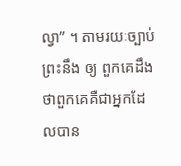ល្វា” ។ តាមរយៈច្បាប់ព្រះនឹង ឲ្យ ពួកគេដឹងថាពួកគេគឺជាអ្នកដែលបាន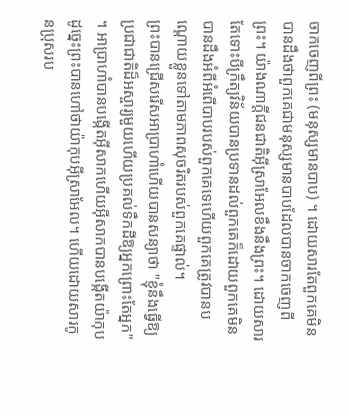ចាកចេញពីព្រះ (មនុស្សមានបាប) ។ ដោយសារតែពួកគេមិនបានដឹងថាពួកគេជាមនុស្សមានបាបដែលបានចាកចេញពីព្រះ។ យ៉ាងណាក្ដីជនជាតិអ៊ីស្រាអែលខឹងនឹងព្រះ។ ដោយសារតែទោះបីក្រឹត្យវិន័យបានប្រទានដល់ពួកគេក៏ដោយពួកគេមិនបានដឹងអំពីអំពើបាបរបស់ពួកគេទេហើយពួកគេត្រូវបានបណ្ដោយខ្លួនទៅតាមភាពសុចរិតរបស់ពួកគេផ្ទាល់។
ព្រះបានជ្រើសរើសអាប្រាហាំហើយបានសន្យាថា "ខ្ញុំនឹងធ្វើឱ្យប្រជាជាតិដ៏អស្ចារ្យមួយហើយប្រគល់ទឹកដីឱ្យអ្នកព្រោះតែអ្នក" ។ អាប្រាហាំបានបង្កើតអ៊ីសាកហើយអ៊ីសាកបានបង្កើតយ៉ាកុបដូច្នេះព្រះបានហៅថាយ៉ាកុបអ៊ីស្រាអែល។ ហើយដោយសារកូនប្រុសរប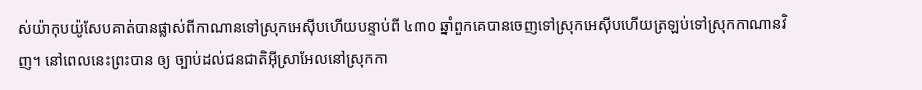ស់យ៉ាកុបយ៉ូសែបគាត់បានផ្លាស់ពីកាណានទៅស្រុកអេស៊ីបហើយបន្ទាប់ពី ៤៣០ ឆ្នាំពួកគេបានចេញទៅស្រុកអេស៊ីបហើយត្រឡប់ទៅស្រុកកាណានវិញ។ នៅពេលនេះព្រះបាន ឲ្យ ច្បាប់ដល់ជនជាតិអ៊ីស្រាអែលនៅស្រុកកា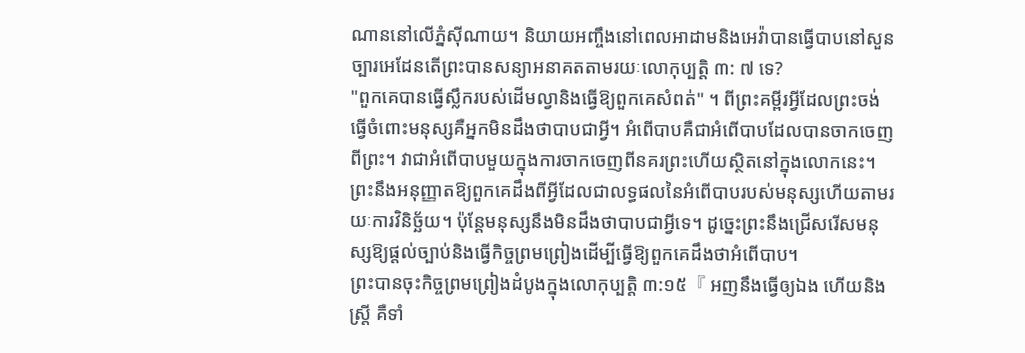ណាននៅលើភ្នំស៊ីណាយ។ និយាយអញ្ចឹងនៅពេលអាដាមនិងអេវ៉ាបានធ្វើបាបនៅសួនច្បារអេដែនតើព្រះបានសន្យាអនាគតតាមរយៈលោកុប្បត្តិ ៣: ៧ ទេ?
"ពួកគេបានធ្វើស្លឹករបស់ដើមល្វានិងធ្វើឱ្យពួកគេសំពត់" ។ ពីព្រះគម្ពីរអ្វីដែលព្រះចង់ធ្វើចំពោះមនុស្សគឺអ្នកមិនដឹងថាបាបជាអ្វី។ អំពើបាបគឺជាអំពើបាបដែលបានចាកចេញពីព្រះ។ វាជាអំពើបាបមួយក្នុងការចាកចេញពីនគរព្រះហើយស្ថិតនៅក្នុងលោកនេះ។ ព្រះនឹងអនុញ្ញាតឱ្យពួកគេដឹងពីអ្វីដែលជាលទ្ធផលនៃអំពើបាបរបស់មនុស្សហើយតាមរយៈការវិនិច្ឆ័យ។ ប៉ុន្តែមនុស្សនឹងមិនដឹងថាបាបជាអ្វីទេ។ ដូច្នេះព្រះនឹងជ្រើសរើសមនុស្សឱ្យផ្តល់ច្បាប់និងធ្វើកិច្ចព្រមព្រៀងដើម្បីធ្វើឱ្យពួកគេដឹងថាអំពើបាប។
ព្រះបានចុះកិច្ចព្រមព្រៀងដំបូងក្នុងលោកុប្បត្ដិ ៣:១៥『 អញនឹងធ្វើឲ្យឯង ហើយនិងស្ត្រី គឺទាំ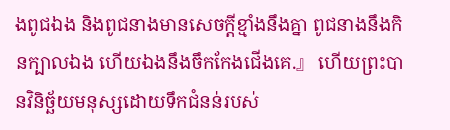ងពូជឯង និងពូជនាងមានសេចក្ដីខ្មាំងនឹងគ្នា ពូជនាងនឹងកិនក្បាលឯង ហើយឯងនឹងចឹកកែងជើងគេ.』 ហើយព្រះបានវិនិច្ឆ័យមនុស្សដោយទឹកជំនន់របស់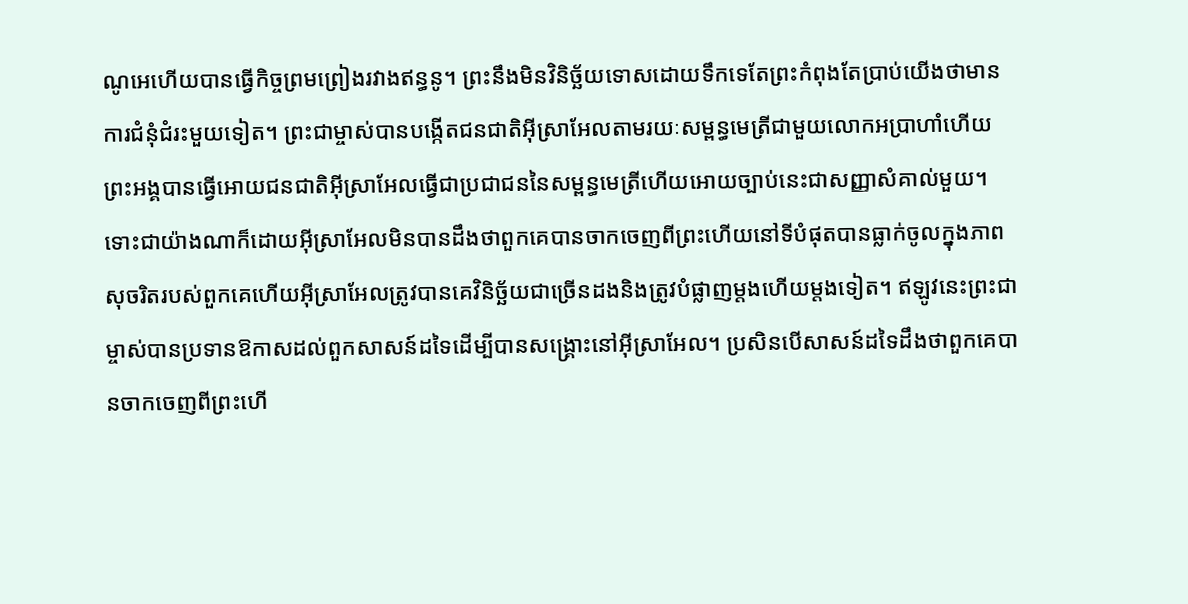ណូអេហើយបានធ្វើកិច្ចព្រមព្រៀងរវាងឥន្ធនូ។ ព្រះនឹងមិនវិនិច្ឆ័យទោសដោយទឹកទេតែព្រះកំពុងតែប្រាប់យើងថាមានការជំនុំជំរះមួយទៀត។ ព្រះជាម្ចាស់បានបង្កើតជនជាតិអ៊ីស្រាអែលតាមរយៈសម្ពន្ធមេត្រីជាមួយលោកអប្រាហាំហើយព្រះអង្គបានធ្វើអោយជនជាតិអ៊ីស្រាអែលធ្វើជាប្រជាជននៃសម្ពន្ធមេត្រីហើយអោយច្បាប់នេះជាសញ្ញាសំគាល់មួយ។
ទោះជាយ៉ាងណាក៏ដោយអ៊ីស្រាអែលមិនបានដឹងថាពួកគេបានចាកចេញពីព្រះហើយនៅទីបំផុតបានធ្លាក់ចូលក្នុងភាពសុចរិតរបស់ពួកគេហើយអ៊ីស្រាអែលត្រូវបានគេវិនិច្ឆ័យជាច្រើនដងនិងត្រូវបំផ្លាញម្តងហើយម្តងទៀត។ ឥឡូវនេះព្រះជាម្ចាស់បានប្រទានឱកាសដល់ពួកសាសន៍ដទៃដើម្បីបានសង្រ្គោះនៅអ៊ីស្រាអែល។ ប្រសិនបើសាសន៍ដទៃដឹងថាពួកគេបានចាកចេញពីព្រះហើ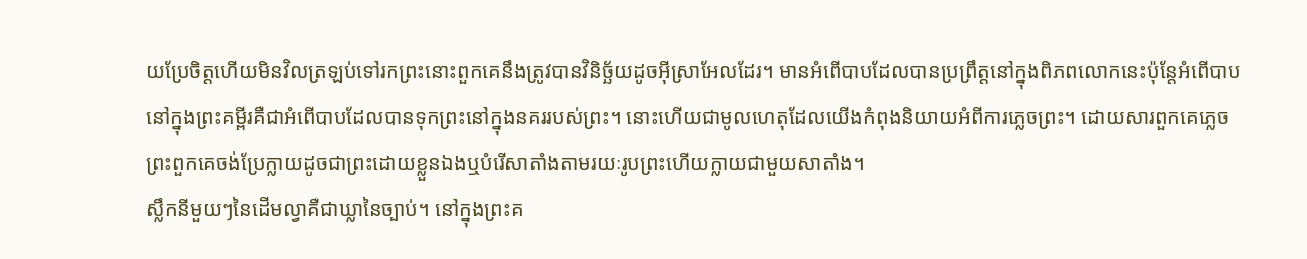យប្រែចិត្តហើយមិនវិលត្រឡប់ទៅរកព្រះនោះពួកគេនឹងត្រូវបានវិនិច្ឆ័យដូចអ៊ីស្រាអែលដែរ។ មានអំពើបាបដែលបានប្រព្រឹត្តនៅក្នុងពិភពលោកនេះប៉ុន្តែអំពើបាបនៅក្នុងព្រះគម្ពីរគឺជាអំពើបាបដែលបានទុកព្រះនៅក្នុងនគររបស់ព្រះ។ នោះហើយជាមូលហេតុដែលយើងកំពុងនិយាយអំពីការភ្លេចព្រះ។ ដោយសារពួកគេភ្លេចព្រះពួកគេចង់ប្រែក្លាយដូចជាព្រះដោយខ្លួនឯងឬបំរើសាតាំងតាមរយៈរូបព្រះហើយក្លាយជាមួយសាតាំង។
ស្លឹកនីមួយៗនៃដើមល្វាគឺជាឃ្លានៃច្បាប់។ នៅក្នុងព្រះគ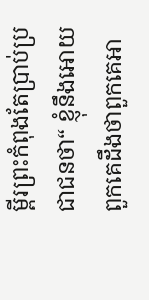ម្ពីរព្រះកំពុងតែប្រាប់ប្រជាជនថា“ ខ្ញុំនឹងអោយពួកគេដឹងថាពួកគេអា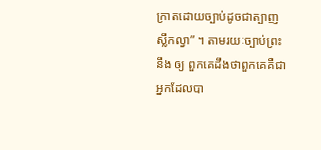ក្រាតដោយច្បាប់ដូចជាត្បាញស្លឹកល្វា” ។ តាមរយៈច្បាប់ព្រះនឹង ឲ្យ ពួកគេដឹងថាពួកគេគឺជាអ្នកដែលបា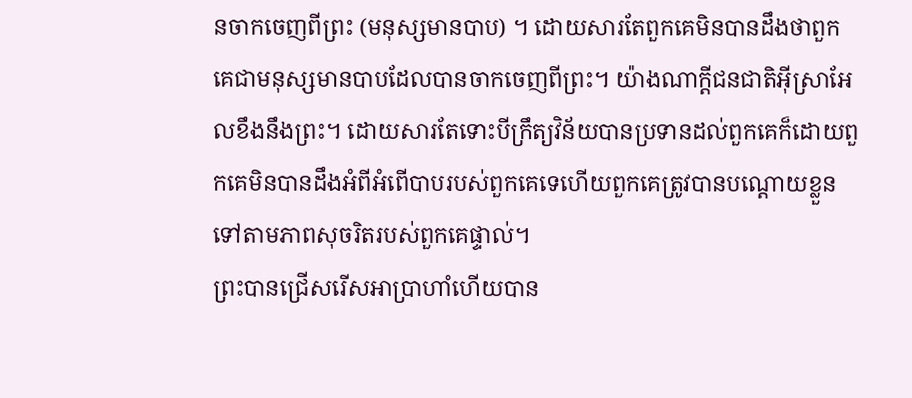នចាកចេញពីព្រះ (មនុស្សមានបាប) ។ ដោយសារតែពួកគេមិនបានដឹងថាពួកគេជាមនុស្សមានបាបដែលបានចាកចេញពីព្រះ។ យ៉ាងណាក្ដីជនជាតិអ៊ីស្រាអែលខឹងនឹងព្រះ។ ដោយសារតែទោះបីក្រឹត្យវិន័យបានប្រទានដល់ពួកគេក៏ដោយពួកគេមិនបានដឹងអំពីអំពើបាបរបស់ពួកគេទេហើយពួកគេត្រូវបានបណ្ដោយខ្លួនទៅតាមភាពសុចរិតរបស់ពួកគេផ្ទាល់។
ព្រះបានជ្រើសរើសអាប្រាហាំហើយបាន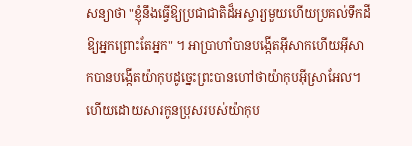សន្យាថា "ខ្ញុំនឹងធ្វើឱ្យប្រជាជាតិដ៏អស្ចារ្យមួយហើយប្រគល់ទឹកដីឱ្យអ្នកព្រោះតែអ្នក" ។ អាប្រាហាំបានបង្កើតអ៊ីសាកហើយអ៊ីសាកបានបង្កើតយ៉ាកុបដូច្នេះព្រះបានហៅថាយ៉ាកុបអ៊ីស្រាអែល។ ហើយដោយសារកូនប្រុសរបស់យ៉ាកុប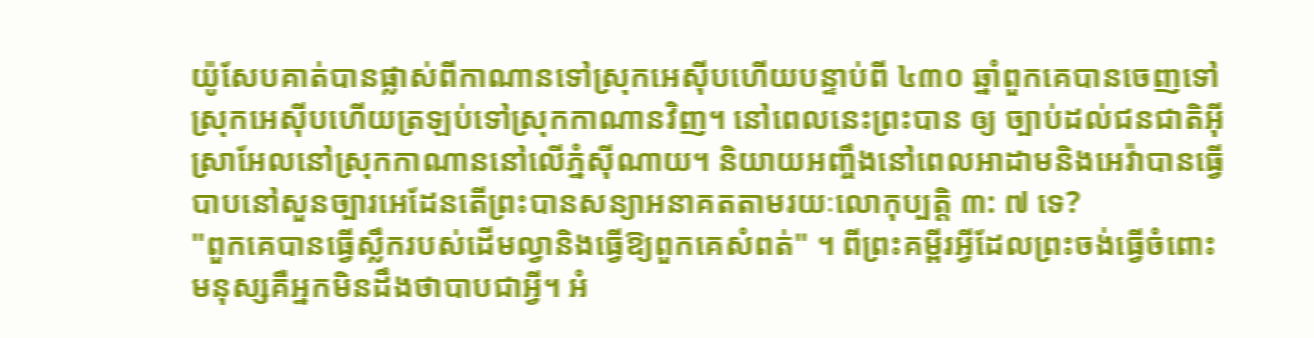យ៉ូសែបគាត់បានផ្លាស់ពីកាណានទៅស្រុកអេស៊ីបហើយបន្ទាប់ពី ៤៣០ ឆ្នាំពួកគេបានចេញទៅស្រុកអេស៊ីបហើយត្រឡប់ទៅស្រុកកាណានវិញ។ នៅពេលនេះព្រះបាន ឲ្យ ច្បាប់ដល់ជនជាតិអ៊ីស្រាអែលនៅស្រុកកាណាននៅលើភ្នំស៊ីណាយ។ និយាយអញ្ចឹងនៅពេលអាដាមនិងអេវ៉ាបានធ្វើបាបនៅសួនច្បារអេដែនតើព្រះបានសន្យាអនាគតតាមរយៈលោកុប្បត្តិ ៣: ៧ ទេ?
"ពួកគេបានធ្វើស្លឹករបស់ដើមល្វានិងធ្វើឱ្យពួកគេសំពត់" ។ ពីព្រះគម្ពីរអ្វីដែលព្រះចង់ធ្វើចំពោះមនុស្សគឺអ្នកមិនដឹងថាបាបជាអ្វី។ អំ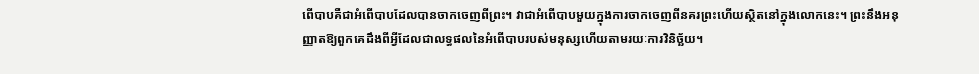ពើបាបគឺជាអំពើបាបដែលបានចាកចេញពីព្រះ។ វាជាអំពើបាបមួយក្នុងការចាកចេញពីនគរព្រះហើយស្ថិតនៅក្នុងលោកនេះ។ ព្រះនឹងអនុញ្ញាតឱ្យពួកគេដឹងពីអ្វីដែលជាលទ្ធផលនៃអំពើបាបរបស់មនុស្សហើយតាមរយៈការវិនិច្ឆ័យ។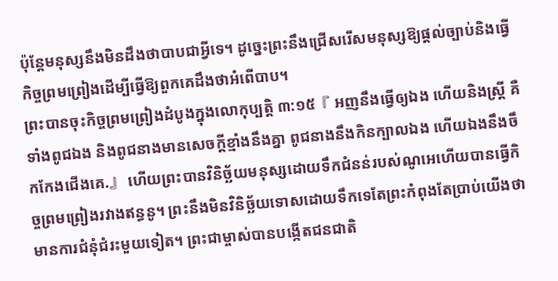ប៉ុន្តែមនុស្សនឹងមិនដឹងថាបាបជាអ្វីទេ។ ដូច្នេះព្រះនឹងជ្រើសរើសមនុស្សឱ្យផ្តល់ច្បាប់និងធ្វើកិច្ចព្រមព្រៀងដើម្បីធ្វើឱ្យពួកគេដឹងថាអំពើបាប។
ព្រះបានចុះកិច្ចព្រមព្រៀងដំបូងក្នុងលោកុប្បត្ដិ ៣:១៥『 អញនឹងធ្វើឲ្យឯង ហើយនិងស្ត្រី គឺទាំងពូជឯង និងពូជនាងមានសេចក្ដីខ្មាំងនឹងគ្នា ពូជនាងនឹងកិនក្បាលឯង ហើយឯងនឹងចឹកកែងជើងគេ.』 ហើយព្រះបានវិនិច្ឆ័យមនុស្សដោយទឹកជំនន់របស់ណូអេហើយបានធ្វើកិច្ចព្រមព្រៀងរវាងឥន្ធនូ។ ព្រះនឹងមិនវិនិច្ឆ័យទោសដោយទឹកទេតែព្រះកំពុងតែប្រាប់យើងថាមានការជំនុំជំរះមួយទៀត។ ព្រះជាម្ចាស់បានបង្កើតជនជាតិ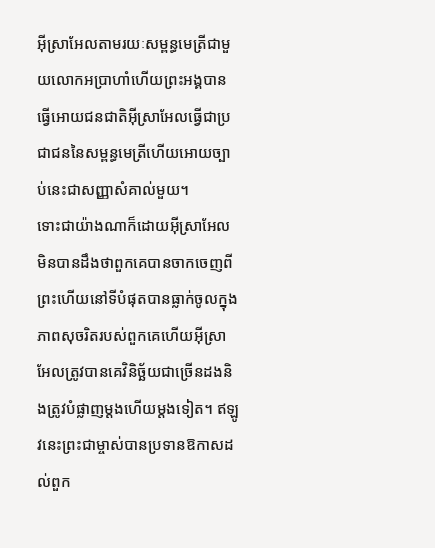អ៊ីស្រាអែលតាមរយៈសម្ពន្ធមេត្រីជាមួយលោកអប្រាហាំហើយព្រះអង្គបានធ្វើអោយជនជាតិអ៊ីស្រាអែលធ្វើជាប្រជាជននៃសម្ពន្ធមេត្រីហើយអោយច្បាប់នេះជាសញ្ញាសំគាល់មួយ។
ទោះជាយ៉ាងណាក៏ដោយអ៊ីស្រាអែលមិនបានដឹងថាពួកគេបានចាកចេញពីព្រះហើយនៅទីបំផុតបានធ្លាក់ចូលក្នុងភាពសុចរិតរបស់ពួកគេហើយអ៊ីស្រាអែលត្រូវបានគេវិនិច្ឆ័យជាច្រើនដងនិងត្រូវបំផ្លាញម្តងហើយម្តងទៀត។ ឥឡូវនេះព្រះជាម្ចាស់បានប្រទានឱកាសដល់ពួក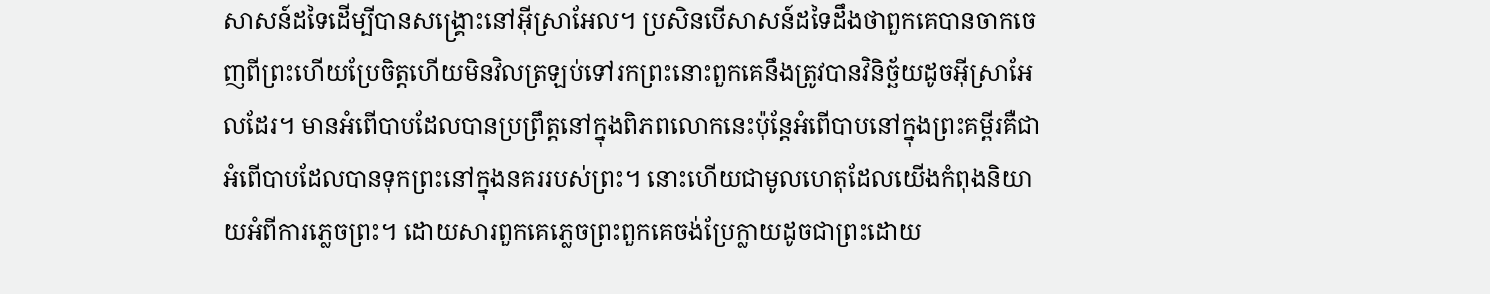សាសន៍ដទៃដើម្បីបានសង្រ្គោះនៅអ៊ីស្រាអែល។ ប្រសិនបើសាសន៍ដទៃដឹងថាពួកគេបានចាកចេញពីព្រះហើយប្រែចិត្តហើយមិនវិលត្រឡប់ទៅរកព្រះនោះពួកគេនឹងត្រូវបានវិនិច្ឆ័យដូចអ៊ីស្រាអែលដែរ។ មានអំពើបាបដែលបានប្រព្រឹត្តនៅក្នុងពិភពលោកនេះប៉ុន្តែអំពើបាបនៅក្នុងព្រះគម្ពីរគឺជាអំពើបាបដែលបានទុកព្រះនៅក្នុងនគររបស់ព្រះ។ នោះហើយជាមូលហេតុដែលយើងកំពុងនិយាយអំពីការភ្លេចព្រះ។ ដោយសារពួកគេភ្លេចព្រះពួកគេចង់ប្រែក្លាយដូចជាព្រះដោយ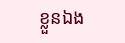ខ្លួនឯង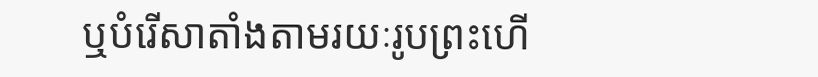ឬបំរើសាតាំងតាមរយៈរូបព្រះហើ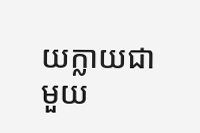យក្លាយជាមួយ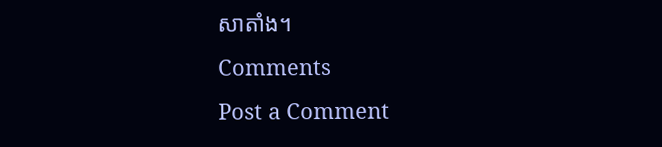សាតាំង។
Comments
Post a Comment